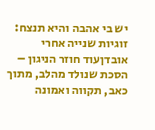יש בי אהבה והיא תנצח: זוגיות שנייה אחרי אובדןעוד חוזר הניגון – הסכת שנולד מהלב, מתוך כאב, תקווה ואמונה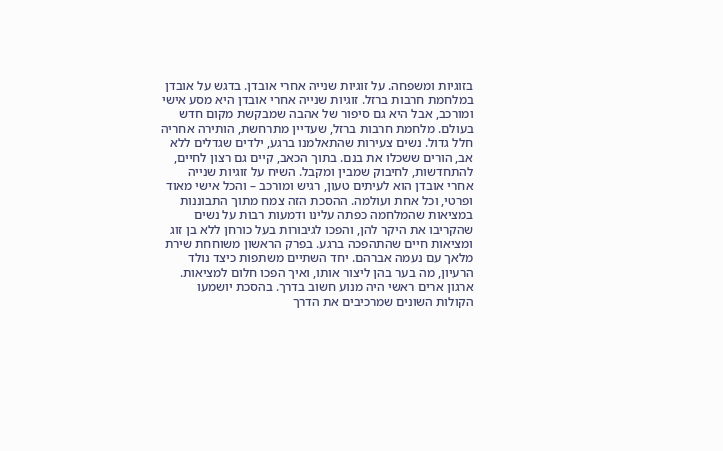בזוגיות ומשפחה. על זוגיות שנייה אחרי אובדן. בדגש על אובדן במלחמת חרבות ברזל. זוגיות שנייה אחרי אובדן היא מסע אישי ומורכב, אבל היא גם סיפור של אהבה שמבקשת מקום חדש בעולם. מלחמת חרבות ברזל, שעדיין מתרחשת, הותירה אחריה חלל גדול. נשים צעירות שהתאלמנו ברגע, ילדים שגדלים ללא אב, הורים ששכלו את בנם. בתוך הכאב, קיים גם רצון לחיים, להתחדשות, לחיבוק שמבין ומקבל. השיח על זוגיות שנייה אחרי אובדן הוא לעיתים טעון, רגיש ומורכב – והכל אישי מאוד ופרטי, וכל אחת ועולמה. ההסכת הזה צמח מתוך התבוננות במציאות שהמלחמה כפתה עלינו ודמעות רבות על נשים שהקריבו את היקר להן, והפכו לגיבורות בעל כורחן ללא בן זוג ומציאות חיים שהתהפכה ברגע. בפרק הראשון משוחחת שירת מלאך עם נעמה אברהם. יחד השתיים משתפות כיצד נולד הרעיון, מה בער בהן ליצור אותו, ואיך הפכו חלום למציאות. ארגון ארים ראשי היה מנוע חשוב בדרך. בהסכת יושמעו הקולות השונים שמרכיבים את הדרך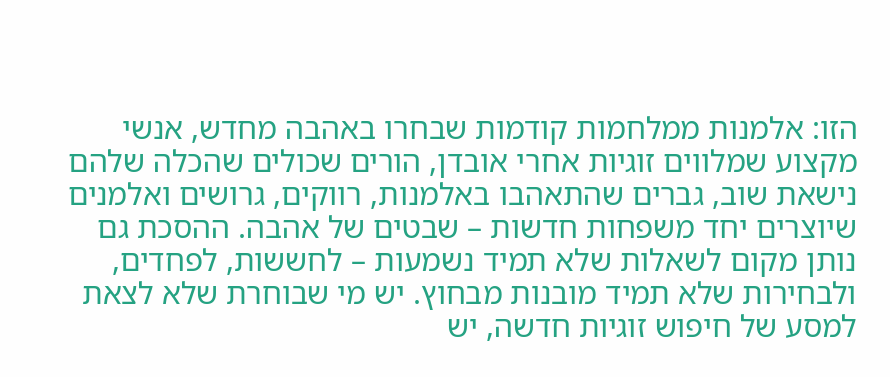הזו: אלמנות ממלחמות קודמות שבחרו באהבה מחדש, אנשי מקצוע שמלווים זוגיות אחרי אובדן, הורים שכולים שהכלה שלהם נישאת שוב, גברים שהתאהבו באלמנות, רווקים, גרושים ואלמנים שיוצרים יחד משפחות חדשות – שבטים של אהבה. ההסכת גם נותן מקום לשאלות שלא תמיד נשמעות – לחששות, לפחדים, ולבחירות שלא תמיד מובנות מבחוץ. יש מי שבוחרת שלא לצאת למסע של חיפוש זוגיות חדשה, יש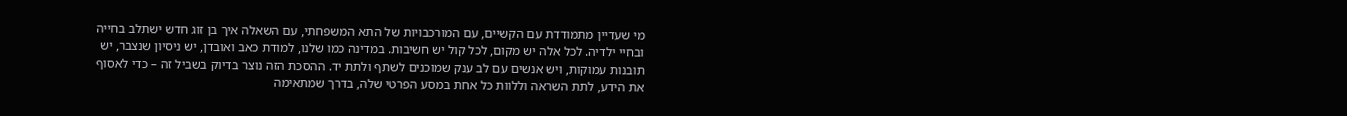מי שעדיין מתמודדת עם הקשיים, עם המורכבויות של התא המשפחתי, עם השאלה איך בן זוג חדש ישתלב בחייה ובחיי ילדיה. לכל אלה יש מקום, לכל קול יש חשיבות. במדינה כמו שלנו, למודת כאב ואובדן, יש ניסיון שנצבר, יש תובנות עמוקות, ויש אנשים עם לב ענק שמוכנים לשתף ולתת יד. ההסכת הזה נוצר בדיוק בשביל זה – כדי לאסוף את הידע, לתת השראה וללוות כל אחת במסע הפרטי שלה, בדרך שמתאימה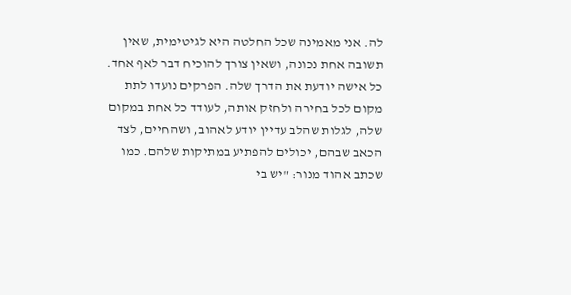לה. אני מאמינה שכל החלטה היא לגיטימית, שאין תשובה אחת נכונה, ושאין צורך להוכיח דבר לאף אחד. כל אישה יודעת את הדרך שלה. הפרקים נועדו לתת מקום לכל בחירה ולחזק אותה, לעודד כל אחת במקום שלה, לגלות שהלב עדיין יודע לאהוב, ושהחיים, לצד הכאב שבהם, יכולים להפתיע במתיקות שלהם. כמו שכתב אהוד מנור: "יש בי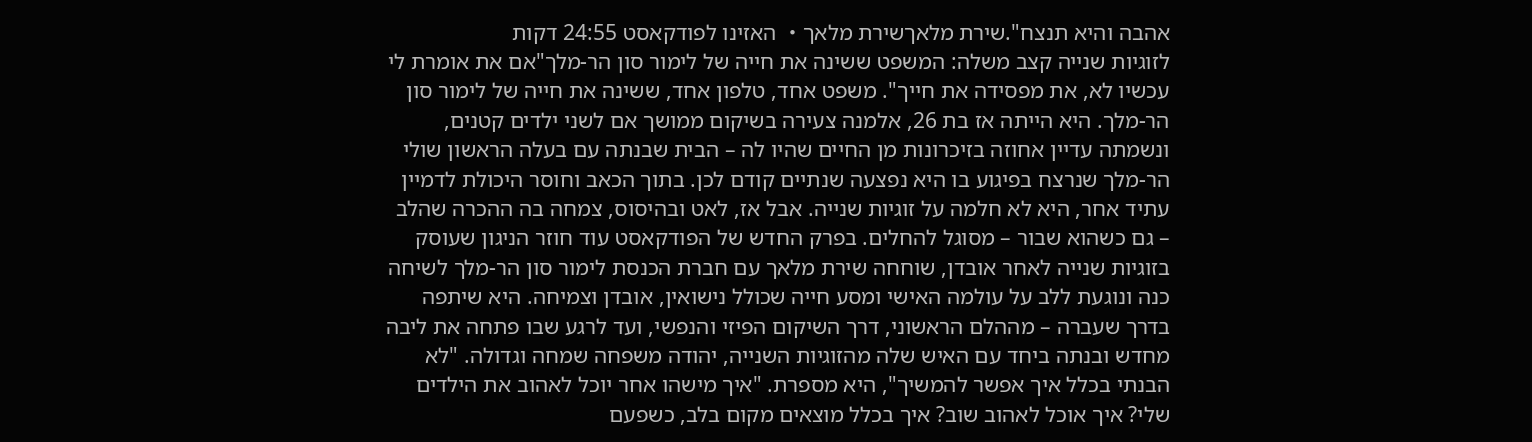אהבה והיא תנצח".שירת מלאךשירת מלאך・ האזינו לפודקאסט 24:55 דקות
לזוגיות שנייה קצב משלה: המשפט ששינה את חייה של לימור סון הר-מלך"אם את אומרת לי עכשיו לא, את מפסידה את חייך". משפט אחד, טלפון אחד, ששינה את חייה של לימור סון הר-מלך. היא הייתה אז בת 26, אלמנה צעירה בשיקום ממושך אם לשני ילדים קטנים, ונשמתה עדיין אחוזה בזיכרונות מן החיים שהיו לה – הבית שבנתה עם בעלה הראשון שולי הר-מלך שנרצח בפיגוע בו היא נפצעה שנתיים קודם לכן. בתוך הכאב וחוסר היכולת לדמיין עתיד אחר, היא לא חלמה על זוגיות שנייה. אבל אז, לאט ובהיסוס, צמחה בה ההכרה שהלב – גם כשהוא שבור – מסוגל להחלים. בפרק החדש של הפודקאסט עוד חוזר הניגון שעוסק בזוגיות שנייה לאחר אובדן, שוחחה שירת מלאך עם חברת הכנסת לימור סון הר-מלך לשיחה כנה ונוגעת ללב על עולמה האישי ומסע חייה שכולל נישואין, אובדן וצמיחה. היא שיתפה בדרך שעברה – מההלם הראשוני, דרך השיקום הפיזי והנפשי, ועד לרגע שבו פתחה את ליבה מחדש ובנתה ביחד עם האיש שלה מהזוגיות השנייה, יהודה משפחה שמחה וגדולה. "לא הבנתי בכלל איך אפשר להמשיך", היא מספרת. "איך מישהו אחר יוכל לאהוב את הילדים שלי? איך אוכל לאהוב שוב? איך בכלל מוצאים מקום בלב, כשפעם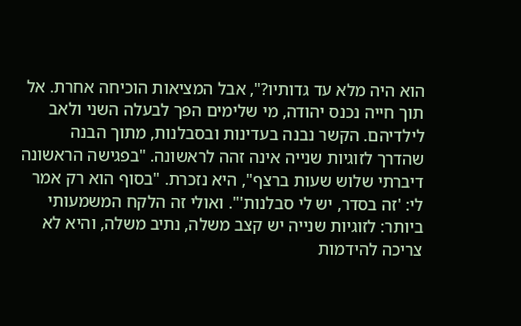הוא היה מלא עד גדותיו?", אבל המציאות הוכיחה אחרת. אל תוך חייה נכנס יהודה, מי שלימים הפך לבעלה השני ולאב לילדיהם. הקשר נבנה בעדינות ובסבלנות, מתוך הבנה שהדרך לזוגיות שנייה אינה זהה לראשונה. "בפגישה הראשונה דיברתי שלוש שעות ברצף", היא נזכרת. "בסוף הוא רק אמר לי: 'זה בסדר, יש לי סבלנות'". ואולי זה הלקח המשמעותי ביותר: לזוגיות שנייה יש קצב משלה, נתיב משלה, והיא לא צריכה להידמות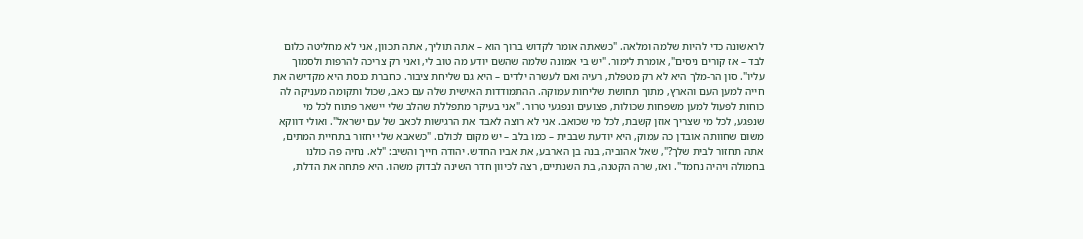לראשונה כדי להיות שלמה ומלאה. "כשאתה אומר לקדוש ברוך הוא – אתה תוליך, אתה תכוון, אני לא מחליטה כלום לבד – אז קורים ניסים", אומרת לימור. "יש בי אמונה שלמה שהשם יודע מה טוב לי, ואני רק צריכה להרפות ולסמוך עליו". סון הר-מלך היא לא רק מטפלת, רעיה ואם לעשרה ילדים – היא גם שליחת ציבור. כחברת כנסת היא מקדישה את חייה למען העם והארץ, מתוך תחושת שליחות עמוקה. ההתמודדות האישית שלה עם כאב, שכול ותקומה מעניקה לה כוחות לפעול למען משפחות שכולות, פצועים ונפגעי טרור. "אני בעיקר מתפללת שהלב שלי יישאר פתוח לכל מי שנפגע, לכל מי שצריך אוזן קשבת, לכל מי שכואב. אני לא רוצה לאבד את הרגישות לכאב של עם ישראל". ואולי דווקא משום שחוותה אובדן כה עמוק, היא יודעת שבבית – כמו בלב – יש מקום לכולם. "כשאבא שלי יחזור בתחיית המתים, אתה תחזור לבית שלך?", שאל אהוביה, בנה בן הארבע, את אביו החדש. יהודה חייך והשיב: "לא. נחיה פה כולנו בחמולה ויהיה נחמד". ואז, שרה הקטנה, בת השנתיים, רצה לכיוון חדר השינה לבדוק משהו. היא פתחה את הדלת,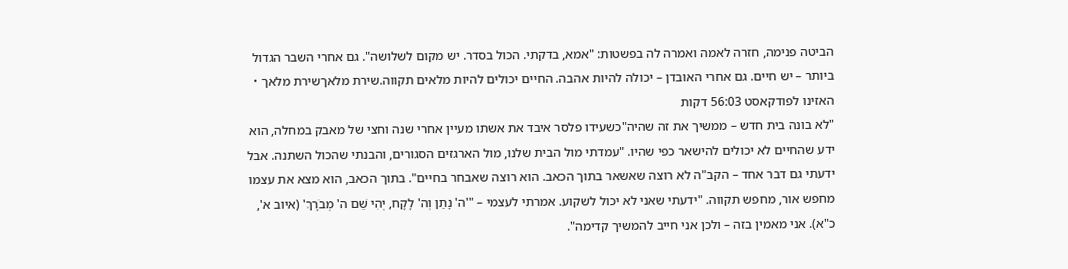הביטה פנימה, חזרה לאמה ואמרה לה בפשטות: "אמא, בדקתי. הכול בסדר. יש מקום לשלושה". גם אחרי השבר הגדול ביותר – יש חיים. גם אחרי האובדן – יכולה להיות אהבה. החיים יכולים להיות מלאים תקווה.שירת מלאךשירת מלאך・ האזינו לפודקאסט 56:03 דקות
"לא בונה בית חדש – ממשיך את זה שהיה"כשעידו פלסר איבד את אשתו מעיין אחרי שנה וחצי של מאבק במחלה, הוא ידע שהחיים לא יכולים להישאר כפי שהיו. "עמדתי מול הבית שלנו, מול הארגזים הסגורים, והבנתי שהכול השתנה. אבל ידעתי גם דבר אחד – הקב"ה לא רוצה שאשאר בתוך הכאב. הוא רוצה שאבחר בחיים". בתוך הכאב, הוא מצא את עצמו מחפש אור, מחפש תקווה. "ידעתי שאני לא יכול לשקוע. אמרתי לעצמי – "'ה' נָתַן וְה' לָקָח, יְהִי שֵׁם ה' מְבֹרָךְ' (איוב א', כ"א). אני מאמין בזה – ולכן אני חייב להמשיך קדימה".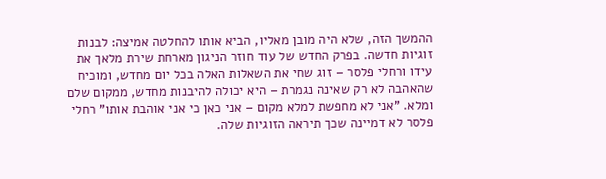ההמשך הזה, שלא היה מובן מאליו, הביא אותו להחלטה אמיצה: לבנות זוגיות חדשה. בפרק החדש של עוד חוזר הניגון מארחת שירת מלאך את עידו ורחלי פלסר – זוג שחי את השאלות האלה בכל יום מחדש, ומוכיח שהאהבה לא רק שאינה נגמרת – היא יכולה להיבנות מחדש, ממקום שלם ומלא. "אני לא מחפשת למלא מקום – אני כאן כי אני אוהבת אותו" רחלי פלסר לא דמיינה שכך תיראה הזוגיות שלה.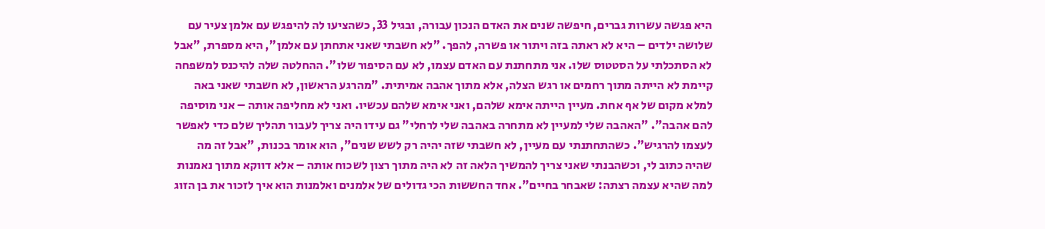היא פגשה עשרות גברים, חיפשה שנים את האדם הנכון עבורה, ובגיל 33, כשהציעו לה להיפגש עם אלמן צעיר עם שלושה ילדים – היא לא ראתה בזה ויתור או פשרה, להפך. "לא חשבתי שאני אתחתן עם אלמן", היא מספרת, "אבל לא הסתכלתי על הסטטוס שלו. אני מתחתנת עם האדם עצמו, לא עם הסיפור שלו". ההחלטה שלה להיכנס למשפחה קיימת לא הייתה מתוך רחמים או רגש הצלה, אלא מתוך אהבה אמיתית. "מהרגע הראשון, לא חשבתי שאני באה למלא מקום של אף אחת. מעיין הייתה אימא שלהם, ואני אימא שלהם עכשיו. ואני לא מחליפה אותה – אני מוסיפה להם אהבה". "האהבה שלי למעיין לא מתחרה באהבה שלי לרחלי" גם עידו היה צריך לעבור תהליך שלם כדי לאפשר לעצמו להרגיש". כשהתחתנתי עם מעיין, לא חשבתי שזה יהיה רק לשש שנים", הוא אומר בכנות, "אבל זה מה שהיה כתוב לי, וכשהבנתי שאני צריך להמשיך הלאה זה לא היה מתוך רצון לשכוח אותה – אלא דווקא מתוך נאמנות למה שהיא עצמה רצתה: שאבחר בחיים". אחד החששות הכי גדולים של אלמנים ואלמנות הוא איך לזכור את בן הזוג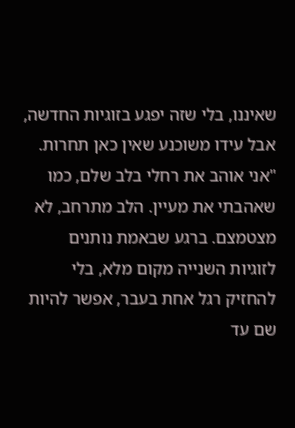שאיננו, בלי שזה יפגע בזוגיות החדשה, אבל עידו משוכנע שאין כאן תחרות. "אני אוהב את רחלי בלב שלם, כמו שאהבתי את מעיין. הלב מתרחב, לא מצטמצם. ברגע שבאמת נותנים לזוגיות השנייה מקום מלא, בלי להחזיק רגל אחת בעבר, אפשר להיות שם עד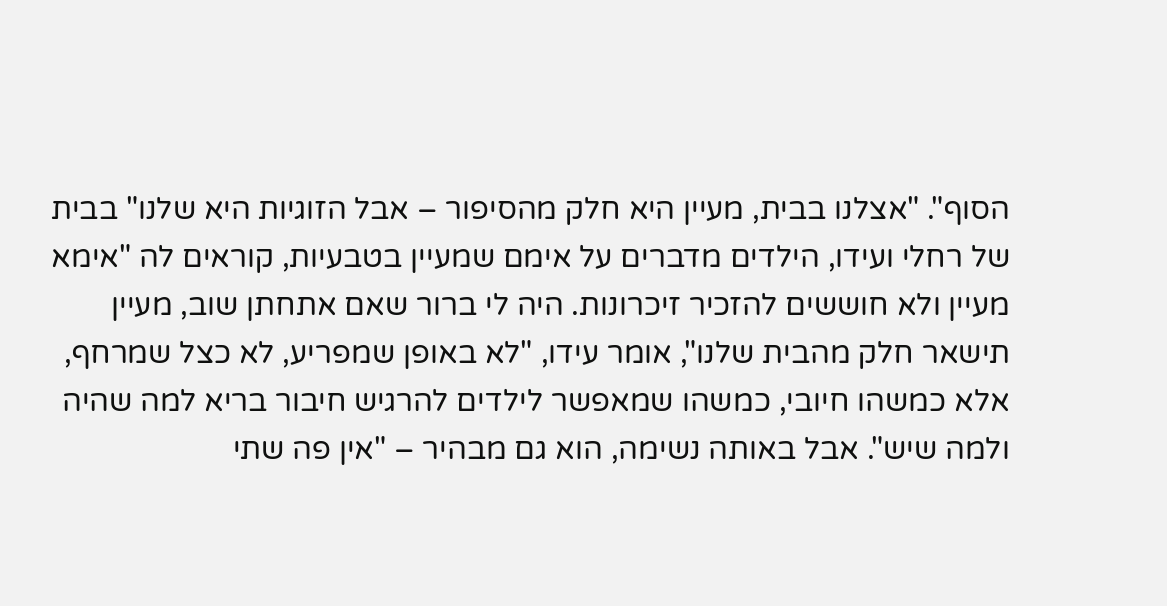הסוף". "אצלנו בבית, מעיין היא חלק מהסיפור – אבל הזוגיות היא שלנו" בבית של רחלי ועידו, הילדים מדברים על אימם שמעיין בטבעיות, קוראים לה "אימא מעיין ולא חוששים להזכיר זיכרונות. היה לי ברור שאם אתחתן שוב, מעיין תישאר חלק מהבית שלנו", אומר עידו, "לא באופן שמפריע, לא כצל שמרחף, אלא כמשהו חיובי, כמשהו שמאפשר לילדים להרגיש חיבור בריא למה שהיה ולמה שיש". אבל באותה נשימה, הוא גם מבהיר – "אין פה שתי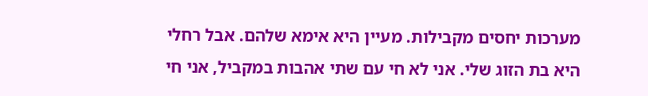מערכות יחסים מקבילות. מעיין היא אימא שלהם. אבל רחלי היא בת הזוג שלי. אני לא חי עם שתי אהבות במקביל, אני חי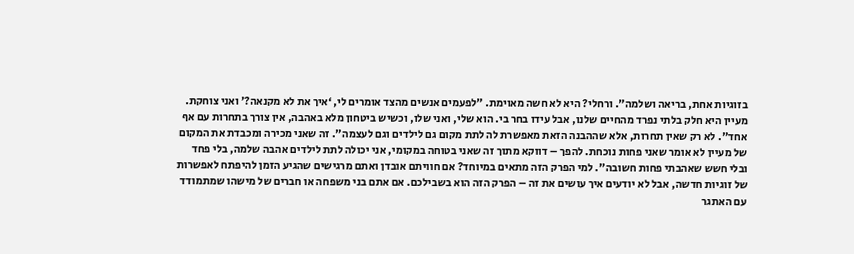בזוגיות אחת, בריאה ושלמה". ורחלי? היא לא חשה מאוימת. "לפעמים אנשים מהצד אומרים לי, ‘איך את לא מקנאה?’ ואני צוחקת. מעיין היא חלק בלתי נפרד מהחיים שלנו, אבל עידו בחר בי. הוא שלי, ואני שלו, וכשיש ביטחון מלא באהבה, אין צורך בתחרות עם אף אחד". לא רק שאין תחרות, אלא שההבנה הזאת מאפשרת לה לתת מקום גם לילדים וגם לעצמה". זה שאני מכירה ומכבדת את המקום של מעיין לא אומר שאני פחות נוכחת. להפך – דווקא מתוך זה שאני בטוחה במקומי, אני יכולה לתת לילדים אהבה שלמה, בלי פחד ובלי חשש שאהבתי פחות חשובה". למי הפרק הזה מתאים במיוחד? אם חוויתם אובדן ואתם מרגישים שהגיע הזמן להיפתח לאפשרות של זוגיות חדשה, אבל לא יודעים איך עושים את זה – הפרק הזה הוא בשבילכם. אם אתם בני משפחה או חברים של מישהו שמתמודד עם האתגר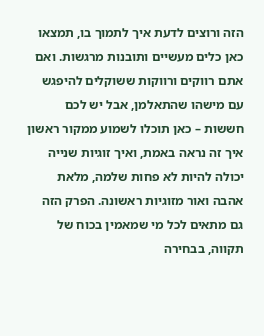הזה ורוצים לדעת איך לתמוך בו, תמצאו כאן כלים מעשיים ותובנות מרגשות. ואם אתם רווקים ורווקות ששוקלים להיפגש עם מישהו שהתאלמן, אבל יש לכם חששות – כאן תוכלו לשמוע ממקור ראשון איך זה נראה באמת, ואיך זוגיות שנייה יכולה להיות לא פחות שלמה, מלאת אהבה ואור מזוגיות ראשונה. הפרק הזה גם מתאים לכל מי שמאמין בכוח של תקווה, בבחירה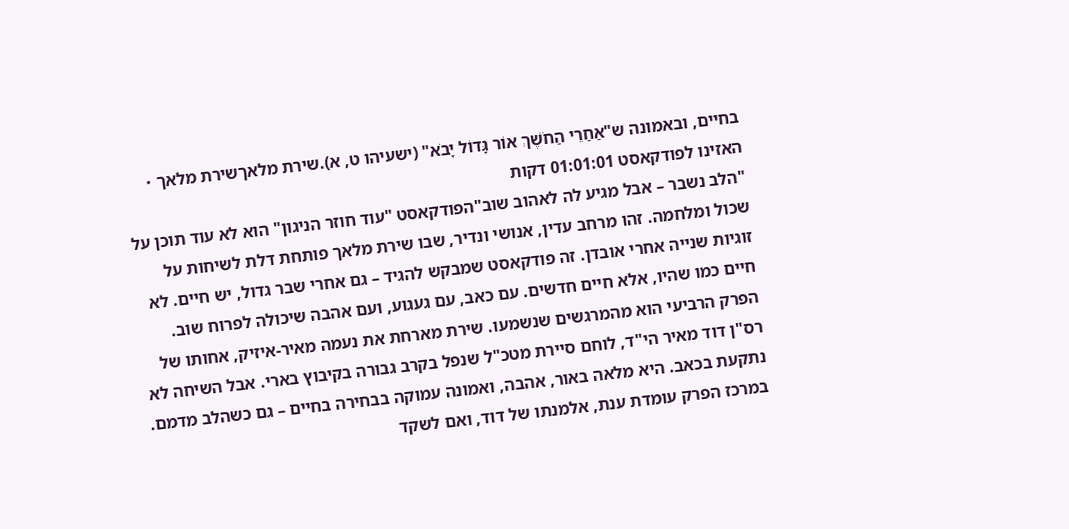בחיים, ובאמונה ש"אַחַרֵי הַחֹשֶׁךְ אוֹר גָּדוֹל יָבֹא" (ישעיהו ט, א).שירת מלאךשירת מלאך・ האזינו לפודקאסט 01:01:01 דקות
"הלב נשבר – אבל מגיע לה לאהוב שוב"הפודקאסט "עוד חוזר הניגון" הוא לא עוד תוכן על שכול ומלחמה. זהו מרחב עדין, אנושי ונדיר, שבו שירת מלאך פותחת דלת לשיחות על זוגיות שנייה אחרי אובדן. זה פודקאסט שמבקש להגיד – גם אחרי שבר גדול, יש חיים. לא חיים כמו שהיו, אלא חיים חדשים. עם כאב, עם געגוע, ועם אהבה שיכולה לפרוח שוב. הפרק הרביעי הוא מהמרגשים שנשמעו. שירת מארחת את נעמה מאיר-איזיק, אחותו של רס"ן דוד מאיר הי"ד, לוחם סיירת מטכ"ל שנפל בקרב גבורה בקיבוץ בארי. אבל השיחה לא נתקעת בכאב. היא מלאה באור, אהבה, ואמונה עמוקה בבחירה בחיים – גם כשהלב מדמם. במרכז הפרק עומדת ענת, אלמנתו של דוד, ואם לשקד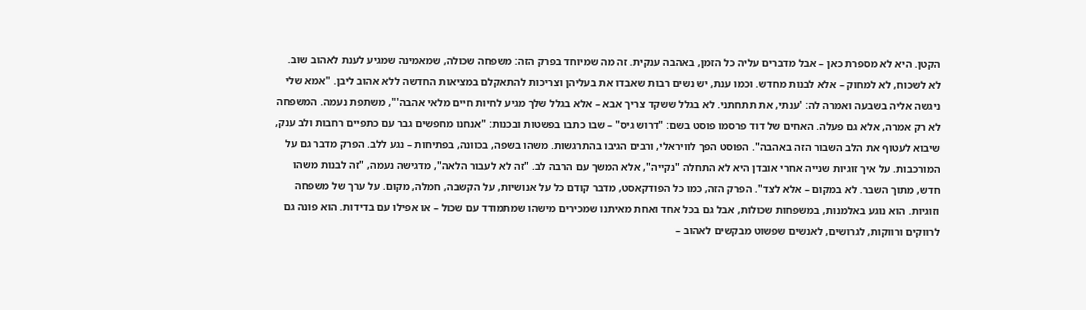הקטן. היא לא מספרת כאן – אבל מדברים עליה כל הזמן, באהבה ענקית. זה מה שמיוחד בפרק הזה: משפחה שכולה, שמאמינה שמגיע לענת לאהוב שוב. לא לשכוח, לא למחוק – אלא לבנות מחדש. וכמו ענת, יש נשים רבות שאבדו את בעליהן וצריכות להתאקלם במציאות החדשה ללא אהוב ליבן. "אמא שלי ניגשה אליה בשבעה ואמרה לה: 'ענתי, את תתחתני. לא בגלל ששקד צריך אבא – אלא בגלל שלך מגיע לחיות חיים מלאי אהבה'", משתפת נעמה. המשפחה לא רק אמרה, אלא גם פעלה. האחים של דוד פרסמו פוסט בשם: "דרוש גיס" – שבו כתבו בפשטות ובכנות: "אנחנו מחפשים גבר עם כתפיים רחבות ולב ענק, שיבוא לעטוף את הלב השבור הזה באהבה". הפוסט הפך לוויראלי, ורבים הגיבו בהתרגשות. משהו בשפה, בכוונה, בפתיחות – נגע ללב. הפרק מדבר גם על המורכבות. על איך זוגיות שנייה אחרי אובדן היא לא התחלה "נקייה", אלא המשך עם הרבה לב. "זה לא לעבור הלאה", מדגישה נעמה, "זה לבנות משהו חדש, מתוך השבר. לא במקום – אלא לצד". הפרק הזה, כמו כל הפודקאסט, מדבר קודם כל על אנושיות, על הקשבה, חמלה, מקום. על ערך של משפחה וזוגיות. הוא נוגע באלמנות, במשפחות שכולות, אבל גם בכל אחד ואחת מאיתנו שמכירים מישהו שמתמודד עם שכול – או אפילו עם בדידות. הוא פונה גם לרווקים ורווקות, לגרושים, לאנשים שפשוט מבקשים לאהוב –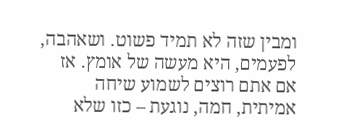ומבין שזה לא תמיד פשוט. ושאהבה, לפעמים, היא מעשה של אומץ. אז אם אתם רוצים לשמוע שיחה אמיתית, חמה, נוגעת – כזו שלא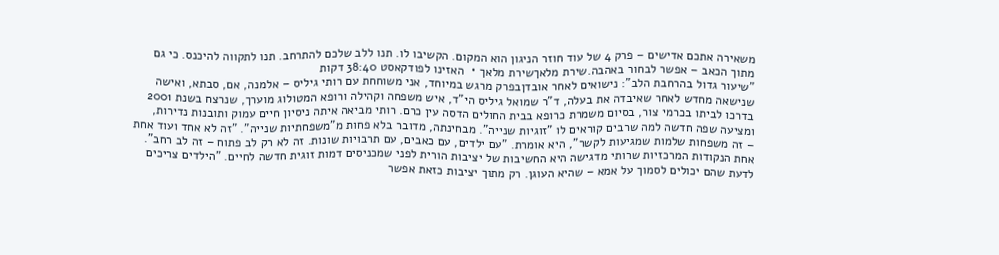משאירה אתכם אדישים – פרק 4 של עוד חוזר הניגון הוא המקום. הקשיבו לו. תנו ללב שלכם להתרחב. תנו לתקווה להיכנס. כי גם מתוך הכאב – אפשר לבחור באהבה.שירת מלאךשירת מלאך・ האזינו לפודקאסט 38:40 דקות
"שיעור גדול בהרחבת הלב": נישואים לאחר אובדןבפרק מרגש במיוחד, אני משוחחת עם רותי גיליס – אלמנה, אם, סבתא, ואישה שנישאה מחדש לאחר שאיבדה את בעלה, ד"ר שמואל גיליס הי"ד, איש משפחה וקהילה ורופא המטולוג מוערך, שנרצח בשנת 2001 בדרכו לביתו בכרמי צור, בסיום משמרת כרופא בבית החולים הדסה עין כרם. רותי מביאה איתה ניסיון חיים עמוק ותובנות נדירות, ומציעה שפה חדשה למה שרבים קוראים לו "זוגיות שנייה". מבחינתה, מדובר בלא פחות מ"משפחתיות שנייה". "זה לא אחד ועוד אחת – זה משפחות שלמות שמגיעות לקשר", היא אומרת. "עם ילדים, עם כאבים, עם תרבויות שונות. זה לא רק לב פתוח – זה לב רחב". אחת הנקודות המרכזיות שרותי מדגישה היא החשיבות של יציבות הורית לפני שמכניסים דמות זוגית חדשה לחיים. "הילדים צריכים לדעת שהם יכולים לסמוך על אמא – שהיא העוגן. רק מתוך יציבות כזאת אפשר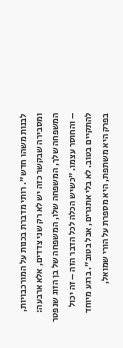לבנות משהו חדש". רותי מדברת בכנות על המורכבויות, ומסבירה שבקשר כזה יש לא רק שני צדדים, אלא ארבעה: המשפחה שלך, המשפחה שלו, המשפחה של בן הזוג שנפטר – והחוסר עצמו. "כשיש הכלה לכל הדבר הזה – זה יכול להתקיים בטוב. לא בלי אתגרים, אבל בטוב". ברגע מיוחד בפרק היא משתפת, היא מספרת על הורי שמואל,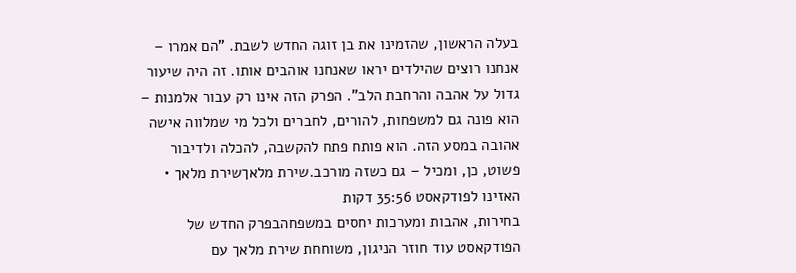בעלה הראשון, שהזמינו את בן זוגה החדש לשבת. "הם אמרו – אנחנו רוצים שהילדים יראו שאנחנו אוהבים אותו. זה היה שיעור גדול על אהבה והרחבת הלב". הפרק הזה אינו רק עבור אלמנות – הוא פונה גם למשפחות, להורים, לחברים ולכל מי שמלווה אישה אהובה במסע הזה. הוא פותח פתח להקשבה, להכלה ולדיבור פשוט, כן, ומכיל – גם כשזה מורכב.שירת מלאךשירת מלאך・ האזינו לפודקאסט 35:56 דקות
בחירות, אהבות ומערכות יחסים במשפחהבפרק החדש של הפודקאסט עוד חוזר הניגון, משוחחת שירת מלאך עם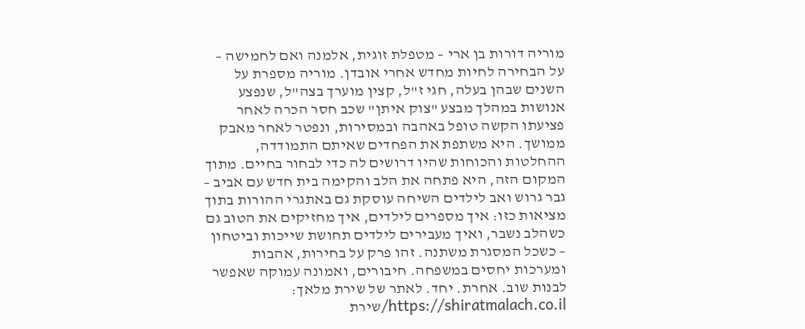מוריה דורות בן ארי – מטפלת זוגית, אלמנה ואם לחמישה – על הבחירה לחיות מחדש אחרי אובדן. מוריה מספרת על השנים שבהן בעלה, חגי ז"ל, קצין מוערך בצה"ל, שנפצע אנושות במהלך מבצע "צוק איתן" שכב חסר הכרה לאחר פציעתו הקשה טופל באהבה ובמסירות, ונפטר לאחר מאבק ממושך. היא משתפת את הפחדים שאיתם התמודדה, ההחלטות והכוחות שהיו דרושים לה כדי לבחור בחיים. מתוך המקום הזה, היא פתחה את הלב והקימה בית חדש עם אביב – גבר גרוש ואב לילדים השיחה עוסקת גם באתגרי ההורות בתוך מציאות כזו: איך מספרים לילדים, איך מחזיקים את הטוב גם כשהלב נשבר, ואיך מעבירים לילדים תחושת שייכות וביטחון – כשכל המסגרת משתנה. זהו פרק על בחירות, אהבות ומערכות יחסים במשפחה. חיבורים, ואמונה עמוקה שאפשר לבנות שוב. אחרת. יחד. לאתר של שירת מלאך: https://shiratmalach.co.il/שירת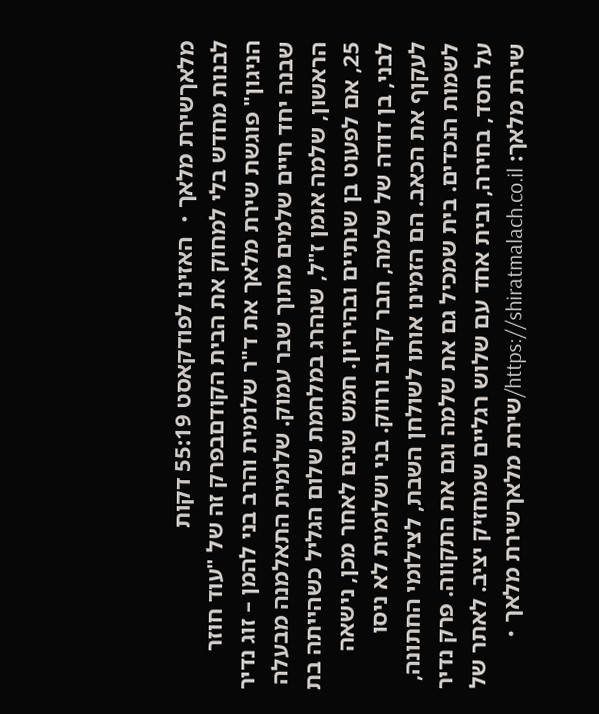מלאךשירת מלאך・ האזינו לפודקאסט 55:19 דקות
לבנות מחדש בלי למחוק את הבית הקודםבפרק זה של "עוד חוזר הניגון" פוגשת שירת מלאך את ד"ר שלומית והרב בני להמן – זוג נדיר שבנה יחד חיים שלמים מתוך שבר עמוק. שלומית התאלמנה מבעלה הראשון, שלמה אומן ז"ל, שנהרג במלחמת שלום הגליל כשהייתה בת 25, אם לפעוט בן שנתיים ובהיריון. חמש שנים לאחר מכן, נישאה לבני, בן דודה של שלמה, חבר קרוב ורווק. בני ושלומית לא ניסו לעקוף את הכאב. הם הזמינו אותו לשולחן השבת, לצילומי החתונה, לשמות הנכדים. בית שמכיל גם את שלמה וגם את התקווה. פרק נדיר על חסד, בחירה, ובית אחד עם שלוש רגליים שמחזיק יציב. לאתר של שירת מלאך: https://shiratmalach.co.il/שירת מלאךשירת מלאך・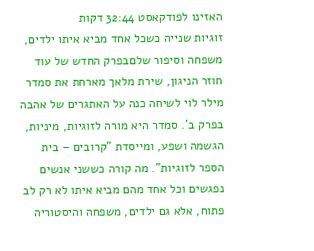האזינו לפודקאסט 32:44 דקות
זוגיות שנייה כשכל אחד מביא איתו ילדים, משפחה וסיפור שלםבפרק החדש של עוד חוזר הניגון, שירת מלאך מארחת את סמדר מילר לוי לשיחה כנה על האתגרים של אהבה בפרק ב'. סמדר היא מורה לזוגיות, מיניות, הגשמה ושפע, ומייסדת "קרובים – בית הספר לזוגיות". מה קורה כששני אנשים נפגשים וכל אחד מהם מביא איתו לא רק לב פתוח, אלא גם ילדים, משפחה והיסטוריה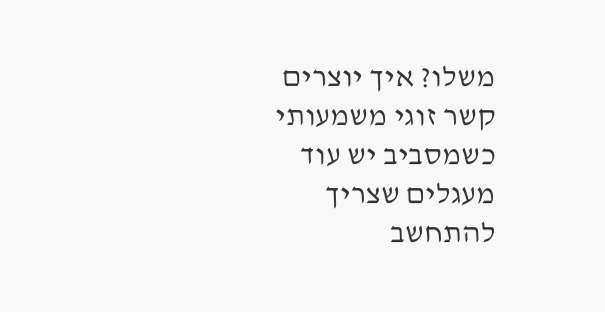משלו? איך יוצרים קשר זוגי משמעותי כשמסביב יש עוד מעגלים שצריך להתחשב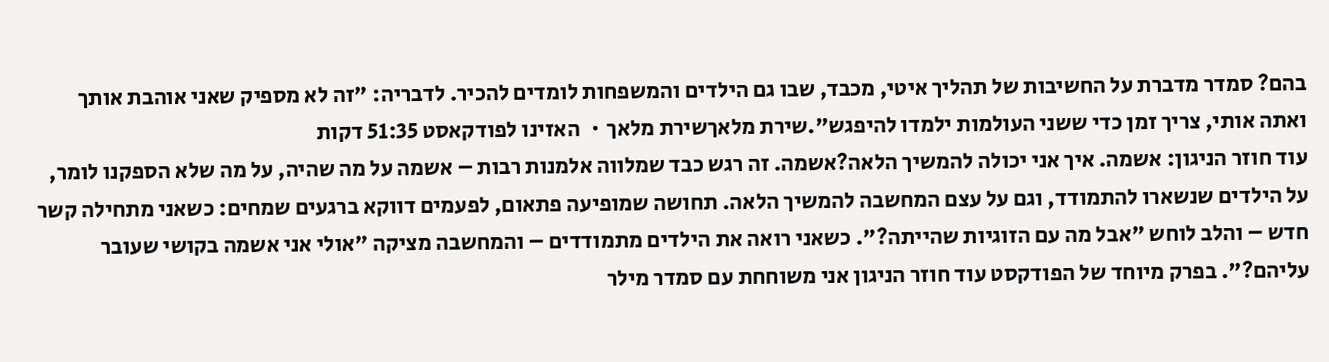בהם? סמדר מדברת על החשיבות של תהליך איטי, מכבד, שבו גם הילדים והמשפחות לומדים להכיר. לדבריה: "זה לא מספיק שאני אוהבת אותך ואתה אותי, צריך זמן כדי ששני העולמות ילמדו להיפגש".שירת מלאךשירת מלאך・ האזינו לפודקאסט 51:35 דקות
עוד חוזר הניגון: אשמה. איך אני יכולה להמשיך הלאה?אשמה. זה רגש כבד שמלווה אלמנות רבות – אשמה על מה שהיה, על מה שלא הספקנו לומר, על הילדים שנשארו להתמודד, וגם על עצם המחשבה להמשיך הלאה. תחושה שמופיעה פתאום, לפעמים דווקא ברגעים שמחים: כשאני מתחילה קשר חדש – והלב לוחש "אבל מה עם הזוגיות שהייתה?". כשאני רואה את הילדים מתמודדים – והמחשבה מציקה "אולי אני אשמה בקושי שעובר עליהם?". בפרק מיוחד של הפודקסט עוד חוזר הניגון אני משוחחת עם סמדר מילר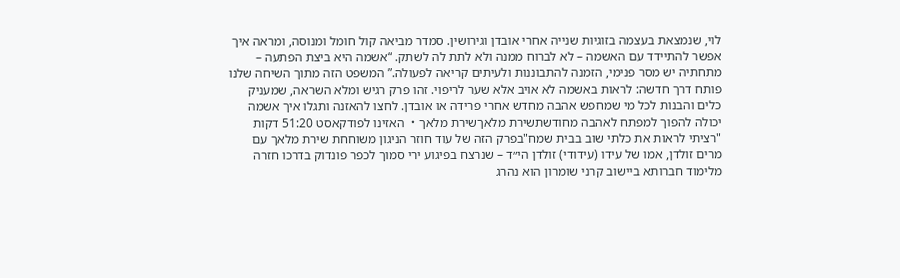לוי, שנמצאת בעצמה בזוגיות שנייה אחרי אובדן וגירושין. סמדר מביאה קול חומל ומנוסה, ומראה איך אפשר להתיידד עם האשמה – לא לברוח ממנה ולא לתת לה לשתק. “אשמה היא ביצת הפתעה – מתחתיה יש מסר פנימי, הזמנה להתבוננות ולעיתים קריאה לפעולה.” המשפט הזה מתוך השיחה שלנו פותח דרך חדשה: לראות באשמה לא אויב אלא שער לריפוי. זהו פרק רגיש ומלא השראה, שמעניק כלים והבנות לכל מי שמחפש אהבה מחדש אחרי פרידה או אובדן. לחצו להאזנה ותגלו איך אשמה יכולה להפוך למפתח לאהבה מחודשתשירת מלאךשירת מלאך・ האזינו לפודקאסט 51:20 דקות
"רציתי לראות את כלתי שוב בבית שמח"בפרק הזה של עוד חוזר הניגון משוחחת שירת מלאך עם מרים זולדן, אמו של עידו (עידודי) זולדן הי״ד – שנרצח בפיגוע ירי סמוך לכפר פונדוק בדרכו חזרה מלימוד חברותא ביישוב קרני שומרון הוא נהרג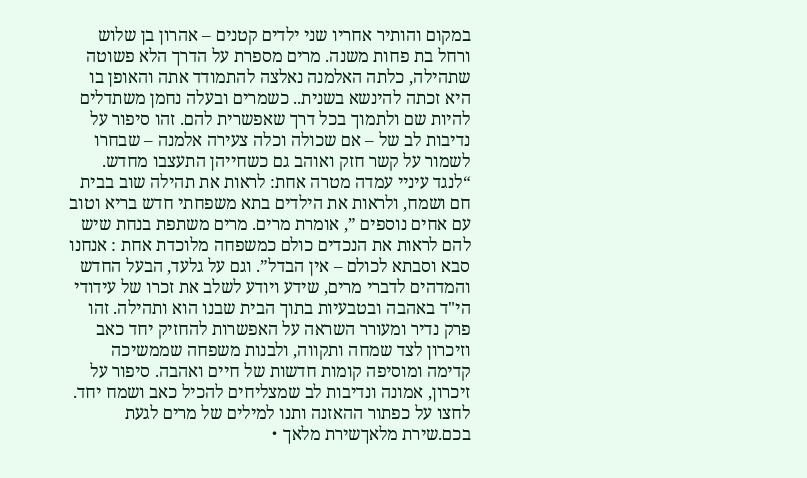במקום והותיר אחריו שני ילדים קטנים – אהרון בן שלוש ורחל בת פחות משנה. מרים מספרת על הדרך הלא פשוטה שתהילה, כלתה האלמנה נאלצה להתמודד אתה והאופן בו היא זכתה להינשא בשנית.. כשמרים ובעלה נחמן משתדלים להיות שם ולתמוך בכל דרך שאפשרית להם. זהו סיפור על נדיבות לב של – אם שכולה וכלה צעירה אלמנה – שבחרו לשמור על קשר חזק ואוהב גם כשחייהן התעצבו מחדש. “לנגד עיניי עמדה מטרה אחת: לראות את תהילה שוב בבית חם ושמח, ולראות את הילדים בתא משפחתי חדש בריא וטוב עם אחים נוספים ”, אומרת מרים. מרים משתפת בנחת שיש להם לראות את הנכדים כולם כמשפחה מלוכדת אחת : אנחנו סבא וסבתא לכולם – אין הבדל”. וגם על גלעד, הבעל החדש והמדהים לדברי מרים, שידע ויודע לשלב את זכרו של עידודי הי"ד באהבה ובטבעיות בתוך הבית שבנו הוא ותהילה. זהו פרק נדיר ומעורר השראה על האפשרות להחזיק יחד כאב וזיכרון לצד שמחה ותקווה, ולבנות משפחה שממשיכה קדימה ומוסיפה קומות חדשות של חיים ואהבה. סיפור על זיכרון, אמונה ונדיבות לב שמצליחים להכיל כאב ושמח יחד. לחצו על כפתור ההאזנה ותנו למילים של מרים לגעת בכם.שירת מלאךשירת מלאך・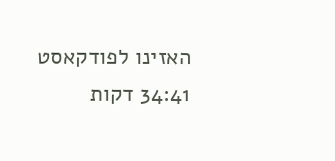האזינו לפודקאסט 34:41 דקות